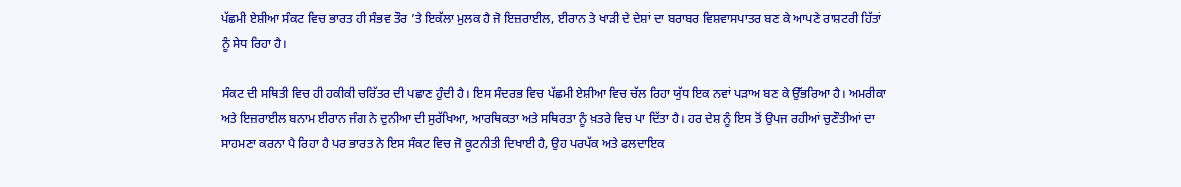ਪੱਛਮੀ ਏਸ਼ੀਆ ਸੰਕਟ ਵਿਚ ਭਾਰਤ ਹੀ ਸੰਭਵ ਤੌਰ ’ਤੇ ਇਕੱਲਾ ਮੁਲਕ ਹੈ ਜੋ ਇਜ਼ਰਾਈਲ, ਈਰਾਨ ਤੇ ਖਾੜੀ ਦੇ ਦੇਸ਼ਾਂ ਦਾ ਬਰਾਬਰ ਵਿਸ਼ਵਾਸਪਾਤਰ ਬਣ ਕੇ ਆਪਣੇ ਰਾਸ਼ਟਰੀ ਹਿੱਤਾਂ ਨੂੰ ਸੇਧ ਰਿਹਾ ਹੈ।

ਸੰਕਟ ਦੀ ਸਥਿਤੀ ਵਿਚ ਹੀ ਹਕੀਕੀ ਚਰਿੱਤਰ ਦੀ ਪਛਾਣ ਹੁੰਦੀ ਹੈ। ਇਸ ਸੰਦਰਭ ਵਿਚ ਪੱਛਮੀ ਏਸ਼ੀਆ ਵਿਚ ਚੱਲ ਰਿਹਾ ਯੁੱਧ ਇਕ ਨਵਾਂ ਪੜਾਅ ਬਣ ਕੇ ਉੱਭਰਿਆ ਹੈ। ਅਮਰੀਕਾ ਅਤੇ ਇਜ਼ਰਾਈਲ ਬਨਾਮ ਈਰਾਨ ਜੰਗ ਨੇ ਦੁਨੀਆ ਦੀ ਸੁਰੱਖਿਆ, ਆਰਥਿਕਤਾ ਅਤੇ ਸਥਿਰਤਾ ਨੂੰ ਖ਼ਤਰੇ ਵਿਚ ਪਾ ਦਿੱਤਾ ਹੈ। ਹਰ ਦੇਸ਼ ਨੂੰ ਇਸ ਤੋਂ ਉਪਜ ਰਹੀਆਂ ਚੁਣੌਤੀਆਂ ਦਾ ਸਾਹਮਣਾ ਕਰਨਾ ਪੈ ਰਿਹਾ ਹੈ ਪਰ ਭਾਰਤ ਨੇ ਇਸ ਸੰਕਟ ਵਿਚ ਜੋ ਕੂਟਨੀਤੀ ਦਿਖਾਈ ਹੈ, ਉਹ ਪਰਪੱਕ ਅਤੇ ਫਲਦਾਇਕ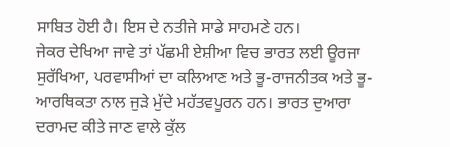ਸਾਬਿਤ ਹੋਈ ਹੈ। ਇਸ ਦੇ ਨਤੀਜੇ ਸਾਡੇ ਸਾਹਮਣੇ ਹਨ।
ਜੇਕਰ ਦੇਖਿਆ ਜਾਵੇ ਤਾਂ ਪੱਛਮੀ ਏਸ਼ੀਆ ਵਿਚ ਭਾਰਤ ਲਈ ਊਰਜਾ ਸੁਰੱਖਿਆ, ਪਰਵਾਸੀਆਂ ਦਾ ਕਲਿਆਣ ਅਤੇ ਭੂ-ਰਾਜਨੀਤਕ ਅਤੇ ਭੂ-ਆਰਥਿਕਤਾ ਨਾਲ ਜੁੜੇ ਮੁੱਦੇ ਮਹੱਤਵਪੂਰਨ ਹਨ। ਭਾਰਤ ਦੁਆਰਾ ਦਰਾਮਦ ਕੀਤੇ ਜਾਣ ਵਾਲੇ ਕੁੱਲ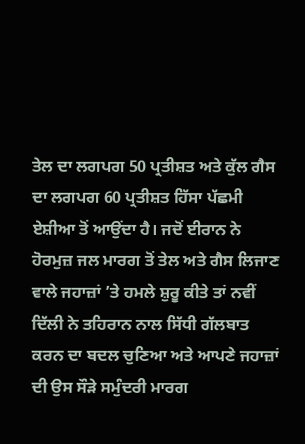ਤੇਲ ਦਾ ਲਗਪਗ 50 ਪ੍ਰਤੀਸ਼ਤ ਅਤੇ ਕੁੱਲ ਗੈਸ ਦਾ ਲਗਪਗ 60 ਪ੍ਰਤੀਸ਼ਤ ਹਿੱਸਾ ਪੱਛਮੀ ਏਸ਼ੀਆ ਤੋਂ ਆਉਂਦਾ ਹੈ। ਜਦੋਂ ਈਰਾਨ ਨੇ ਹੋਰਮੁਜ਼ ਜਲ ਮਾਰਗ ਤੋਂ ਤੇਲ ਅਤੇ ਗੈਸ ਲਿਜਾਣ ਵਾਲੇ ਜਹਾਜ਼ਾਂ ’ਤੇ ਹਮਲੇ ਸ਼ੁਰੂ ਕੀਤੇ ਤਾਂ ਨਵੀਂ ਦਿੱਲੀ ਨੇ ਤਹਿਰਾਨ ਨਾਲ ਸਿੱਧੀ ਗੱਲਬਾਤ ਕਰਨ ਦਾ ਬਦਲ ਚੁਣਿਆ ਅਤੇ ਆਪਣੇ ਜਹਾਜ਼ਾਂ ਦੀ ਉਸ ਸੌੜੇ ਸਮੁੰਦਰੀ ਮਾਰਗ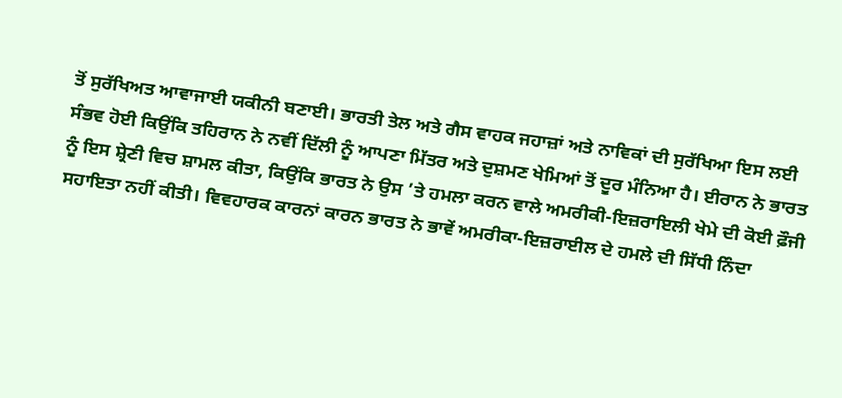ਤੋਂ ਸੁਰੱਖਿਅਤ ਆਵਾਜਾਈ ਯਕੀਨੀ ਬਣਾਈ। ਭਾਰਤੀ ਤੇਲ ਅਤੇ ਗੈਸ ਵਾਹਕ ਜਹਾਜ਼ਾਂ ਅਤੇ ਨਾਵਿਕਾਂ ਦੀ ਸੁਰੱਖਿਆ ਇਸ ਲਈ ਸੰਭਵ ਹੋਈ ਕਿਉਂਕਿ ਤਹਿਰਾਨ ਨੇ ਨਵੀਂ ਦਿੱਲੀ ਨੂੰ ਆਪਣਾ ਮਿੱਤਰ ਅਤੇ ਦੁਸ਼ਮਣ ਖੇਮਿਆਂ ਤੋਂ ਦੂਰ ਮੰਨਿਆ ਹੈ। ਈਰਾਨ ਨੇ ਭਾਰਤ ਨੂੰ ਇਸ ਸ਼੍ਰੇਣੀ ਵਿਚ ਸ਼ਾਮਲ ਕੀਤਾ, ਕਿਉਂਕਿ ਭਾਰਤ ਨੇ ਉਸ ’ਤੇ ਹਮਲਾ ਕਰਨ ਵਾਲੇ ਅਮਰੀਕੀ-ਇਜ਼ਰਾਇਲੀ ਖੇਮੇ ਦੀ ਕੋਈ ਫ਼ੌਜੀ ਸਹਾਇਤਾ ਨਹੀਂ ਕੀਤੀ। ਵਿਵਹਾਰਕ ਕਾਰਨਾਂ ਕਾਰਨ ਭਾਰਤ ਨੇ ਭਾਵੇਂ ਅਮਰੀਕਾ-ਇਜ਼ਰਾਈਲ ਦੇ ਹਮਲੇ ਦੀ ਸਿੱਧੀ ਨਿੰਦਾ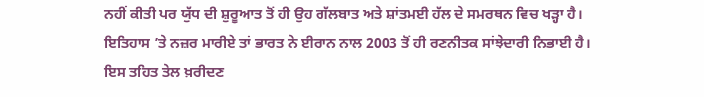ਨਹੀਂ ਕੀਤੀ ਪਰ ਯੁੱਧ ਦੀ ਸ਼ੁਰੂਆਤ ਤੋਂ ਹੀ ਉਹ ਗੱਲਬਾਤ ਅਤੇ ਸ਼ਾਂਤਮਈ ਹੱਲ ਦੇ ਸਮਰਥਨ ਵਿਚ ਖੜ੍ਹਾ ਹੈ।
ਇਤਿਹਾਸ ’ਤੇ ਨਜ਼ਰ ਮਾਰੀਏ ਤਾਂ ਭਾਰਤ ਨੇ ਈਰਾਨ ਨਾਲ 2003 ਤੋਂ ਹੀ ਰਣਨੀਤਕ ਸਾਂਝੇਦਾਰੀ ਨਿਭਾਈ ਹੈ। ਇਸ ਤਹਿਤ ਤੇਲ ਖ਼ਰੀਦਣ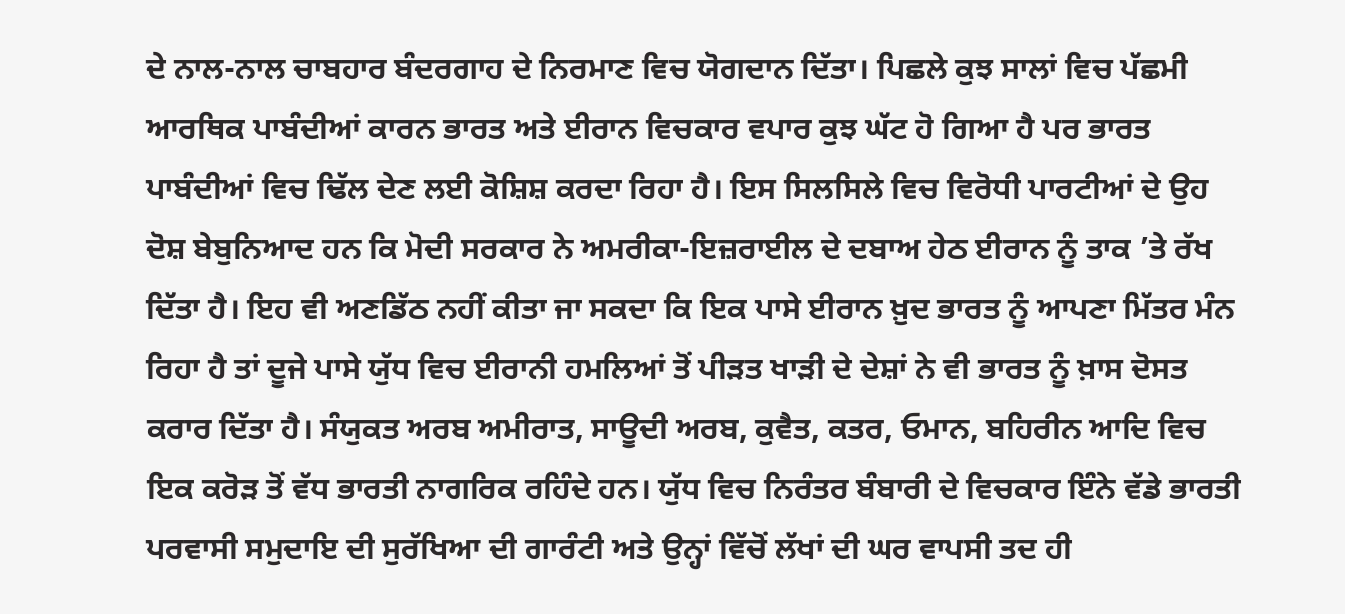ਦੇ ਨਾਲ-ਨਾਲ ਚਾਬਹਾਰ ਬੰਦਰਗਾਹ ਦੇ ਨਿਰਮਾਣ ਵਿਚ ਯੋਗਦਾਨ ਦਿੱਤਾ। ਪਿਛਲੇ ਕੁਝ ਸਾਲਾਂ ਵਿਚ ਪੱਛਮੀ ਆਰਥਿਕ ਪਾਬੰਦੀਆਂ ਕਾਰਨ ਭਾਰਤ ਅਤੇ ਈਰਾਨ ਵਿਚਕਾਰ ਵਪਾਰ ਕੁਝ ਘੱਟ ਹੋ ਗਿਆ ਹੈ ਪਰ ਭਾਰਤ ਪਾਬੰਦੀਆਂ ਵਿਚ ਢਿੱਲ ਦੇਣ ਲਈ ਕੋਸ਼ਿਸ਼ ਕਰਦਾ ਰਿਹਾ ਹੈ। ਇਸ ਸਿਲਸਿਲੇ ਵਿਚ ਵਿਰੋਧੀ ਪਾਰਟੀਆਂ ਦੇ ਉਹ ਦੋਸ਼ ਬੇਬੁਨਿਆਦ ਹਨ ਕਿ ਮੋਦੀ ਸਰਕਾਰ ਨੇ ਅਮਰੀਕਾ-ਇਜ਼ਰਾਈਲ ਦੇ ਦਬਾਅ ਹੇਠ ਈਰਾਨ ਨੂੰ ਤਾਕ ’ਤੇ ਰੱਖ ਦਿੱਤਾ ਹੈ। ਇਹ ਵੀ ਅਣਡਿੱਠ ਨਹੀਂ ਕੀਤਾ ਜਾ ਸਕਦਾ ਕਿ ਇਕ ਪਾਸੇ ਈਰਾਨ ਖ਼ੁਦ ਭਾਰਤ ਨੂੰ ਆਪਣਾ ਮਿੱਤਰ ਮੰਨ ਰਿਹਾ ਹੈ ਤਾਂ ਦੂਜੇ ਪਾਸੇ ਯੁੱਧ ਵਿਚ ਈਰਾਨੀ ਹਮਲਿਆਂ ਤੋਂ ਪੀੜਤ ਖਾੜੀ ਦੇ ਦੇਸ਼ਾਂ ਨੇ ਵੀ ਭਾਰਤ ਨੂੰ ਖ਼ਾਸ ਦੋਸਤ ਕਰਾਰ ਦਿੱਤਾ ਹੈ। ਸੰਯੁਕਤ ਅਰਬ ਅਮੀਰਾਤ, ਸਾਊਦੀ ਅਰਬ, ਕੁਵੈਤ, ਕਤਰ, ਓਮਾਨ, ਬਹਿਰੀਨ ਆਦਿ ਵਿਚ ਇਕ ਕਰੋੜ ਤੋਂ ਵੱਧ ਭਾਰਤੀ ਨਾਗਰਿਕ ਰਹਿੰਦੇ ਹਨ। ਯੁੱਧ ਵਿਚ ਨਿਰੰਤਰ ਬੰਬਾਰੀ ਦੇ ਵਿਚਕਾਰ ਇੰਨੇ ਵੱਡੇ ਭਾਰਤੀ ਪਰਵਾਸੀ ਸਮੁਦਾਇ ਦੀ ਸੁਰੱਖਿਆ ਦੀ ਗਾਰੰਟੀ ਅਤੇ ਉਨ੍ਹਾਂ ਵਿੱਚੋਂ ਲੱਖਾਂ ਦੀ ਘਰ ਵਾਪਸੀ ਤਦ ਹੀ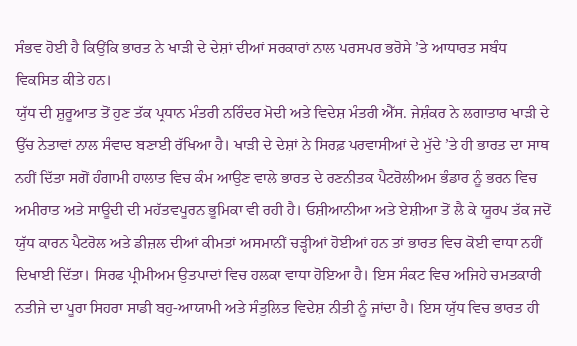ਸੰਭਵ ਹੋਈ ਹੈ ਕਿਉਂਕਿ ਭਾਰਤ ਨੇ ਖਾੜੀ ਦੇ ਦੇਸ਼ਾਂ ਦੀਆਂ ਸਰਕਾਰਾਂ ਨਾਲ ਪਰਸਪਰ ਭਰੋਸੇ ’ਤੇ ਆਧਾਰਤ ਸਬੰਧ ਵਿਕਸਿਤ ਕੀਤੇ ਹਨ।
ਯੁੱਧ ਦੀ ਸ਼ੁਰੂਆਤ ਤੋਂ ਹੁਣ ਤੱਕ ਪ੍ਰਧਾਨ ਮੰਤਰੀ ਨਰਿੰਦਰ ਮੋਦੀ ਅਤੇ ਵਿਦੇਸ਼ ਮੰਤਰੀ ਐੱਸ. ਜੇਸ਼ੰਕਰ ਨੇ ਲਗਾਤਾਰ ਖਾੜੀ ਦੇ ਉੱਚ ਨੇਤਾਵਾਂ ਨਾਲ ਸੰਵਾਦ ਬਣਾਈ ਰੱਖਿਆ ਹੈ। ਖਾੜੀ ਦੇ ਦੇਸ਼ਾਂ ਨੇ ਸਿਰਫ਼ ਪਰਵਾਸੀਆਂ ਦੇ ਮੁੱਦੇ ’ਤੇ ਹੀ ਭਾਰਤ ਦਾ ਸਾਥ ਨਹੀਂ ਦਿੱਤਾ ਸਗੋਂ ਹੰਗਾਮੀ ਹਾਲਾਤ ਵਿਚ ਕੰਮ ਆਉਣ ਵਾਲੇ ਭਾਰਤ ਦੇ ਰਣਨੀਤਕ ਪੈਟਰੋਲੀਅਮ ਭੰਡਾਰ ਨੂੰ ਭਰਨ ਵਿਚ ਅਮੀਰਾਤ ਅਤੇ ਸਾਊਦੀ ਦੀ ਮਹੱਤਵਪੂਰਨ ਭੂਮਿਕਾ ਵੀ ਰਹੀ ਹੈ। ਓਸ਼ੀਆਨੀਆ ਅਤੇ ਏਸ਼ੀਆ ਤੋਂ ਲੈ ਕੇ ਯੂਰਪ ਤੱਕ ਜਦੋਂ ਯੁੱਧ ਕਾਰਨ ਪੈਟਰੋਲ ਅਤੇ ਡੀਜ਼ਲ ਦੀਆਂ ਕੀਮਤਾਂ ਅਸਮਾਨੀਂ ਚੜ੍ਹੀਆਂ ਹੋਈਆਂ ਹਨ ਤਾਂ ਭਾਰਤ ਵਿਚ ਕੋਈ ਵਾਧਾ ਨਹੀਂ ਦਿਖਾਈ ਦਿੱਤਾ। ਸਿਰਫ ਪ੍ਰੀਮੀਅਮ ਉਤਪਾਦਾਂ ਵਿਚ ਹਲਕਾ ਵਾਧਾ ਹੋਇਆ ਹੈ। ਇਸ ਸੰਕਟ ਵਿਚ ਅਜਿਹੇ ਚਮਤਕਾਰੀ ਨਤੀਜੇ ਦਾ ਪੂਰਾ ਸਿਹਰਾ ਸਾਡੀ ਬਹੁ-ਆਯਾਮੀ ਅਤੇ ਸੰਤੁਲਿਤ ਵਿਦੇਸ਼ ਨੀਤੀ ਨੂੰ ਜਾਂਦਾ ਹੈ। ਇਸ ਯੁੱਧ ਵਿਚ ਭਾਰਤ ਹੀ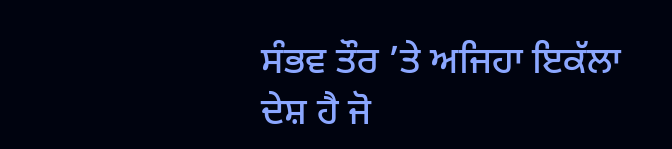ਸੰਭਵ ਤੌਰ ’ਤੇ ਅਜਿਹਾ ਇਕੱਲਾ ਦੇਸ਼ ਹੈ ਜੋ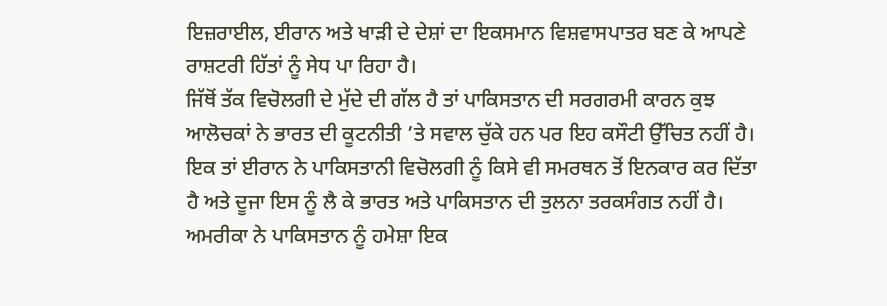ਇਜ਼ਰਾਈਲ, ਈਰਾਨ ਅਤੇ ਖਾੜੀ ਦੇ ਦੇਸ਼ਾਂ ਦਾ ਇਕਸਮਾਨ ਵਿਸ਼ਵਾਸਪਾਤਰ ਬਣ ਕੇ ਆਪਣੇ ਰਾਸ਼ਟਰੀ ਹਿੱਤਾਂ ਨੂੰ ਸੇਧ ਪਾ ਰਿਹਾ ਹੈ।
ਜਿੱਥੋਂ ਤੱਕ ਵਿਚੋਲਗੀ ਦੇ ਮੁੱਦੇ ਦੀ ਗੱਲ ਹੈ ਤਾਂ ਪਾਕਿਸਤਾਨ ਦੀ ਸਰਗਰਮੀ ਕਾਰਨ ਕੁਝ ਆਲੋਚਕਾਂ ਨੇ ਭਾਰਤ ਦੀ ਕੂਟਨੀਤੀ ’ਤੇ ਸਵਾਲ ਚੁੱਕੇ ਹਨ ਪਰ ਇਹ ਕਸੌਟੀ ਉੱਚਿਤ ਨਹੀਂ ਹੈ। ਇਕ ਤਾਂ ਈਰਾਨ ਨੇ ਪਾਕਿਸਤਾਨੀ ਵਿਚੋਲਗੀ ਨੂੰ ਕਿਸੇ ਵੀ ਸਮਰਥਨ ਤੋਂ ਇਨਕਾਰ ਕਰ ਦਿੱਤਾ ਹੈ ਅਤੇ ਦੂਜਾ ਇਸ ਨੂੰ ਲੈ ਕੇ ਭਾਰਤ ਅਤੇ ਪਾਕਿਸਤਾਨ ਦੀ ਤੁਲਨਾ ਤਰਕਸੰਗਤ ਨਹੀਂ ਹੈ। ਅਮਰੀਕਾ ਨੇ ਪਾਕਿਸਤਾਨ ਨੂੰ ਹਮੇਸ਼ਾ ਇਕ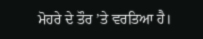ਮੋਹਰੇ ਦੇ ਤੌਰ ’ਤੇ ਵਰਤਿਆ ਹੈ।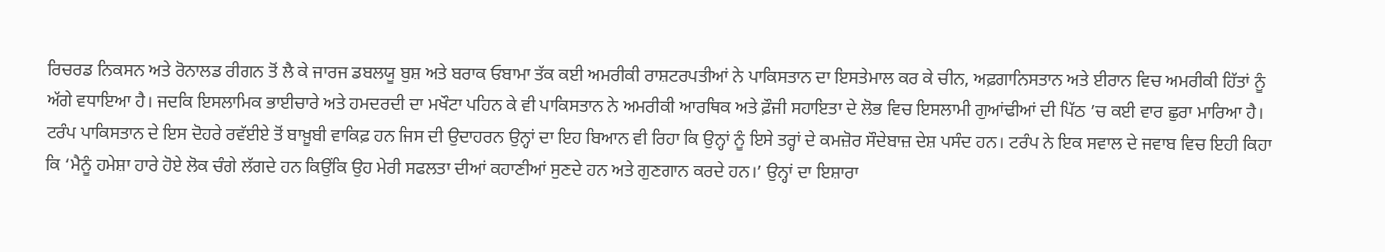ਰਿਚਰਡ ਨਿਕਸਨ ਅਤੇ ਰੋਨਾਲਡ ਰੀਗਨ ਤੋਂ ਲੈ ਕੇ ਜਾਰਜ ਡਬਲਯੂ ਬੁਸ਼ ਅਤੇ ਬਰਾਕ ਓਬਾਮਾ ਤੱਕ ਕਈ ਅਮਰੀਕੀ ਰਾਸ਼ਟਰਪਤੀਆਂ ਨੇ ਪਾਕਿਸਤਾਨ ਦਾ ਇਸਤੇਮਾਲ ਕਰ ਕੇ ਚੀਨ, ਅਫ਼ਗਾਨਿਸਤਾਨ ਅਤੇ ਈਰਾਨ ਵਿਚ ਅਮਰੀਕੀ ਹਿੱਤਾਂ ਨੂੰ ਅੱਗੇ ਵਧਾਇਆ ਹੈ। ਜਦਕਿ ਇਸਲਾਮਿਕ ਭਾਈਚਾਰੇ ਅਤੇ ਹਮਦਰਦੀ ਦਾ ਮਖੌਟਾ ਪਹਿਨ ਕੇ ਵੀ ਪਾਕਿਸਤਾਨ ਨੇ ਅਮਰੀਕੀ ਆਰਥਿਕ ਅਤੇ ਫ਼ੌਜੀ ਸਹਾਇਤਾ ਦੇ ਲੋਭ ਵਿਚ ਇਸਲਾਮੀ ਗੁਆਂਢੀਆਂ ਦੀ ਪਿੱਠ ’ਚ ਕਈ ਵਾਰ ਛੁਰਾ ਮਾਰਿਆ ਹੈ। ਟਰੰਪ ਪਾਕਿਸਤਾਨ ਦੇ ਇਸ ਦੋਹਰੇ ਰਵੱਈਏ ਤੋਂ ਬਾਖ਼ੂਬੀ ਵਾਕਿਫ਼ ਹਨ ਜਿਸ ਦੀ ਉਦਾਹਰਨ ਉਨ੍ਹਾਂ ਦਾ ਇਹ ਬਿਆਨ ਵੀ ਰਿਹਾ ਕਿ ਉਨ੍ਹਾਂ ਨੂੰ ਇਸੇ ਤਰ੍ਹਾਂ ਦੇ ਕਮਜ਼ੋਰ ਸੌਦੇਬਾਜ਼ ਦੇਸ਼ ਪਸੰਦ ਹਨ। ਟਰੰਪ ਨੇ ਇਕ ਸਵਾਲ ਦੇ ਜਵਾਬ ਵਿਚ ਇਹੀ ਕਿਹਾ ਕਿ ‘ਮੈਨੂੰ ਹਮੇਸ਼ਾ ਹਾਰੇ ਹੋਏ ਲੋਕ ਚੰਗੇ ਲੱਗਦੇ ਹਨ ਕਿਉਂਕਿ ਉਹ ਮੇਰੀ ਸਫਲਤਾ ਦੀਆਂ ਕਹਾਣੀਆਂ ਸੁਣਦੇ ਹਨ ਅਤੇ ਗੁਣਗਾਨ ਕਰਦੇ ਹਨ।’ ਉਨ੍ਹਾਂ ਦਾ ਇਸ਼ਾਰਾ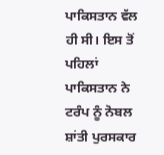ਪਾਕਿਸਤਾਨ ਵੱਲ ਹੀ ਸੀ। ਇਸ ਤੋਂ ਪਹਿਲਾਂ ਪਾਕਿਸਤਾਨ ਨੇ ਟਰੰਪ ਨੂੰ ਨੋਬਲ ਸ਼ਾਂਤੀ ਪੁਰਸਕਾਰ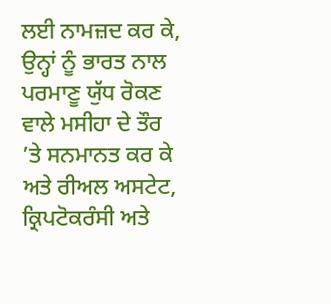ਲਈ ਨਾਮਜ਼ਦ ਕਰ ਕੇ, ਉਨ੍ਹਾਂ ਨੂੰ ਭਾਰਤ ਨਾਲ ਪਰਮਾਣੂ ਯੁੱਧ ਰੋਕਣ ਵਾਲੇ ਮਸੀਹਾ ਦੇ ਤੌਰ ’ਤੇ ਸਨਮਾਨਤ ਕਰ ਕੇ ਅਤੇ ਰੀਅਲ ਅਸਟੇਟ, ਕ੍ਰਿਪਟੋਕਰੰਸੀ ਅਤੇ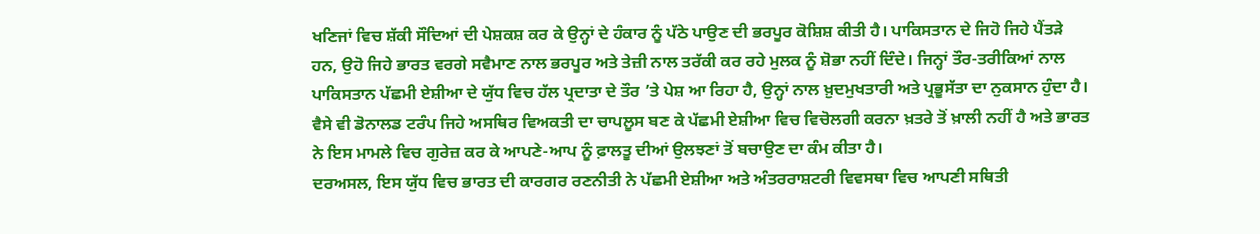ਖਣਿਜਾਂ ਵਿਚ ਸ਼ੱਕੀ ਸੌਦਿਆਂ ਦੀ ਪੇਸ਼ਕਸ਼ ਕਰ ਕੇ ਉਨ੍ਹਾਂ ਦੇ ਹੰਕਾਰ ਨੂੰ ਪੱਠੇ ਪਾਉਣ ਦੀ ਭਰਪੂਰ ਕੋਸ਼ਿਸ਼ ਕੀਤੀ ਹੈ। ਪਾਕਿਸਤਾਨ ਦੇ ਜਿਹੋ ਜਿਹੇ ਪੈਂਤੜੇ ਹਨ, ਉਹੋ ਜਿਹੇ ਭਾਰਤ ਵਰਗੇ ਸਵੈਮਾਣ ਨਾਲ ਭਰਪੂਰ ਅਤੇ ਤੇਜ਼ੀ ਨਾਲ ਤਰੱਕੀ ਕਰ ਰਹੇ ਮੁਲਕ ਨੂੰ ਸ਼ੋਭਾ ਨਹੀਂ ਦਿੰਦੇ। ਜਿਨ੍ਹਾਂ ਤੌਰ-ਤਰੀਕਿਆਂ ਨਾਲ ਪਾਕਿਸਤਾਨ ਪੱਛਮੀ ਏਸ਼ੀਆ ਦੇ ਯੁੱਧ ਵਿਚ ਹੱਲ ਪ੍ਰਦਾਤਾ ਦੇ ਤੌਰ ’ਤੇ ਪੇਸ਼ ਆ ਰਿਹਾ ਹੈ, ਉਨ੍ਹਾਂ ਨਾਲ ਖ਼ੁਦਮੁਖਤਾਰੀ ਅਤੇ ਪ੍ਰਭੂਸੱਤਾ ਦਾ ਨੁਕਸਾਨ ਹੁੰਦਾ ਹੈ। ਵੈਸੇ ਵੀ ਡੋਨਾਲਡ ਟਰੰਪ ਜਿਹੇ ਅਸਥਿਰ ਵਿਅਕਤੀ ਦਾ ਚਾਪਲੂਸ ਬਣ ਕੇ ਪੱਛਮੀ ਏਸ਼ੀਆ ਵਿਚ ਵਿਚੋਲਗੀ ਕਰਨਾ ਖ਼ਤਰੇ ਤੋਂ ਖ਼ਾਲੀ ਨਹੀਂ ਹੈ ਅਤੇ ਭਾਰਤ ਨੇ ਇਸ ਮਾਮਲੇ ਵਿਚ ਗੁਰੇਜ਼ ਕਰ ਕੇ ਆਪਣੇ-ਆਪ ਨੂੰ ਫ਼ਾਲਤੂ ਦੀਆਂ ਉਲਝਣਾਂ ਤੋਂ ਬਚਾਉਣ ਦਾ ਕੰਮ ਕੀਤਾ ਹੈ।
ਦਰਅਸਲ, ਇਸ ਯੁੱਧ ਵਿਚ ਭਾਰਤ ਦੀ ਕਾਰਗਰ ਰਣਨੀਤੀ ਨੇ ਪੱਛਮੀ ਏਸ਼ੀਆ ਅਤੇ ਅੰਤਰਰਾਸ਼ਟਰੀ ਵਿਵਸਥਾ ਵਿਚ ਆਪਣੀ ਸਥਿਤੀ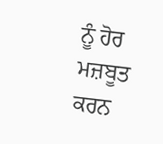ਨੂੰ ਹੋਰ ਮਜ਼ਬੂਤ ਕਰਨ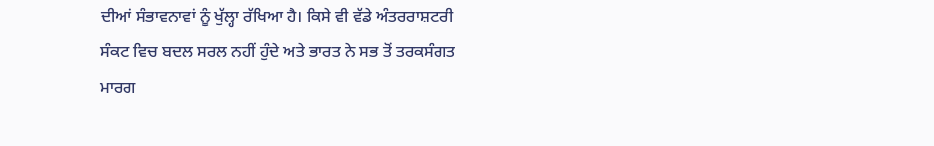ਦੀਆਂ ਸੰਭਾਵਨਾਵਾਂ ਨੂੰ ਖੁੱਲ੍ਹਾ ਰੱਖਿਆ ਹੈ। ਕਿਸੇ ਵੀ ਵੱਡੇ ਅੰਤਰਰਾਸ਼ਟਰੀ ਸੰਕਟ ਵਿਚ ਬਦਲ ਸਰਲ ਨਹੀਂ ਹੁੰਦੇ ਅਤੇ ਭਾਰਤ ਨੇ ਸਭ ਤੋਂ ਤਰਕਸੰਗਤ ਮਾਰਗ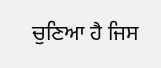ਚੁਣਿਆ ਹੈ ਜਿਸ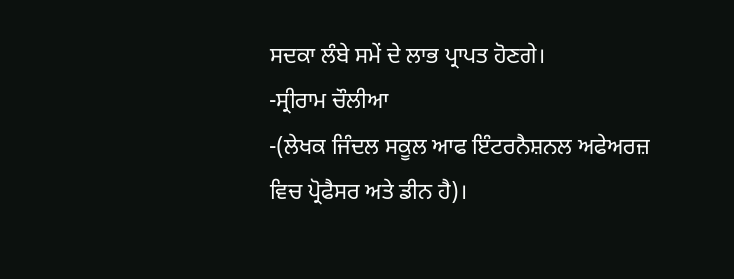ਸਦਕਾ ਲੰਬੇ ਸਮੇਂ ਦੇ ਲਾਭ ਪ੍ਰਾਪਤ ਹੋਣਗੇ।
-ਸ੍ਰੀਰਾਮ ਚੌਲੀਆ
-(ਲੇਖਕ ਜਿੰਦਲ ਸਕੂਲ ਆਫ ਇੰਟਰਨੈਸ਼ਨਲ ਅਫੇਅਰਜ਼ ਵਿਚ ਪ੍ਰੋਫੈਸਰ ਅਤੇ ਡੀਨ ਹੈ)।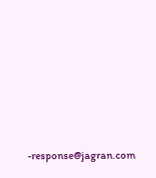-response@jagran.com